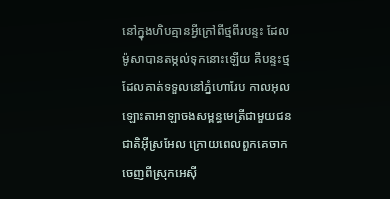នៅក្នុងហិបគ្មានអ្វីក្រៅពីថ្មពីរបន្ទះ ដែលម៉ូសាបានតម្កល់ទុកនោះឡើយ គឺបន្ទះថ្មដែលគាត់ទទួលនៅភ្នំហោរែប កាលអុលឡោះតាអាឡាចងសម្ពន្ធមេត្រីជាមួយជនជាតិអ៊ីស្រអែល ក្រោយពេលពួកគេចាកចេញពីស្រុកអេស៊ី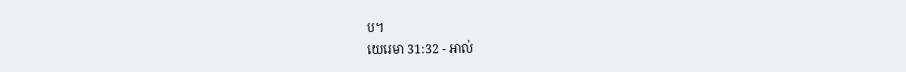ប។
យេរេមា 31:32 - អាល់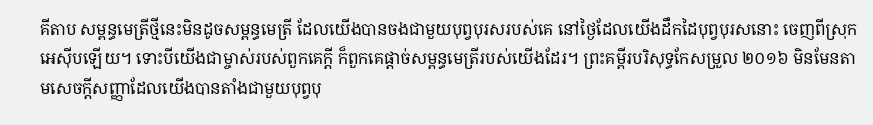គីតាប សម្ពន្ធមេត្រីថ្មីនេះមិនដូចសម្ពន្ធមេត្រី ដែលយើងបានចងជាមួយបុព្វបុរសរបស់គេ នៅថ្ងៃដែលយើងដឹកដៃបុព្វបុរសនោះ ចេញពីស្រុកអេស៊ីបឡើយ។ ទោះបីយើងជាម្ចាស់របស់ពួកគេក្តី ក៏ពួកគេផ្ដាច់សម្ពន្ធមេត្រីរបស់យើងដែរ។ ព្រះគម្ពីរបរិសុទ្ធកែសម្រួល ២០១៦ មិនមែនតាមសេចក្ដីសញ្ញាដែលយើងបានតាំងជាមួយបុព្វបុ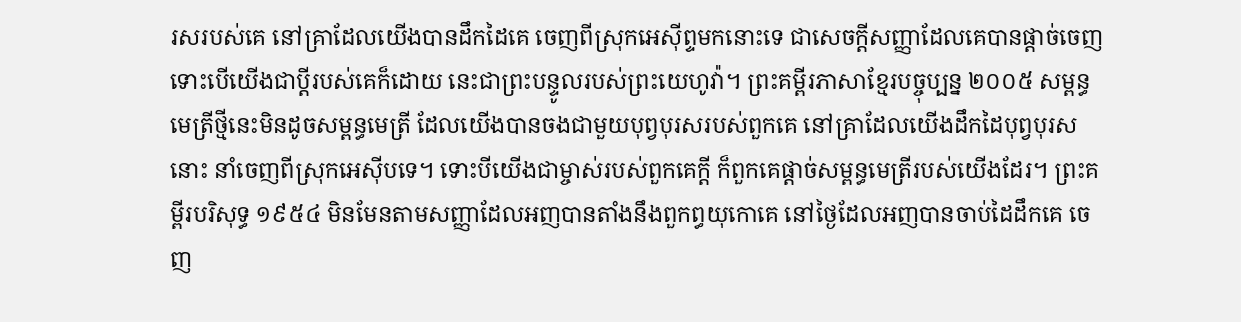រសរបស់គេ នៅគ្រាដែលយើងបានដឹកដៃគេ ចេញពីស្រុកអេស៊ីព្ទមកនោះទេ ជាសេចក្ដីសញ្ញាដែលគេបានផ្តាច់ចេញ ទោះបើយើងជាប្ដីរបស់គេក៏ដោយ នេះជាព្រះបន្ទូលរបស់ព្រះយេហូវ៉ា។ ព្រះគម្ពីរភាសាខ្មែរបច្ចុប្បន្ន ២០០៥ សម្ពន្ធមេត្រីថ្មីនេះមិនដូចសម្ពន្ធមេត្រី ដែលយើងបានចងជាមួយបុព្វបុរសរបស់ពួកគេ នៅគ្រាដែលយើងដឹកដៃបុព្វបុរសនោះ នាំចេញពីស្រុកអេស៊ីបទេ។ ទោះបីយើងជាម្ចាស់របស់ពួកគេក្ដី ក៏ពួកគេផ្ដាច់សម្ពន្ធមេត្រីរបស់យើងដែរ។ ព្រះគម្ពីរបរិសុទ្ធ ១៩៥៤ មិនមែនតាមសញ្ញាដែលអញបានតាំងនឹងពួកព្ធយុកោគេ នៅថ្ងៃដែលអញបានចាប់ដៃដឹកគេ ចេញ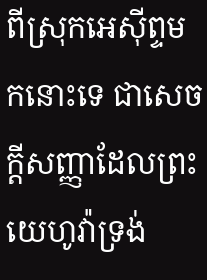ពីស្រុកអេស៊ីព្ទមកនោះទេ ជាសេចក្ដីសញ្ញាដែលព្រះយេហូវ៉ាទ្រង់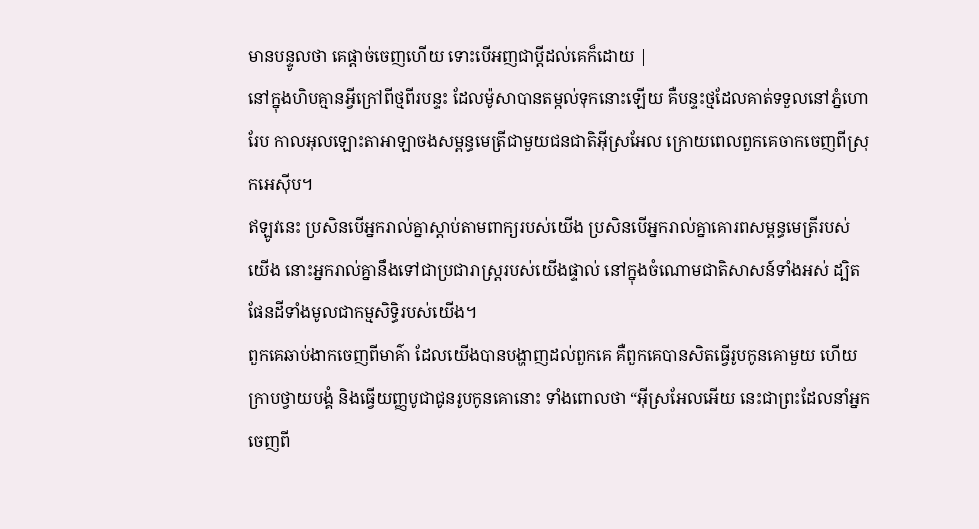មានបន្ទូលថា គេផ្តាច់ចេញហើយ ទោះបើអញជាប្ដីដល់គេក៏ដោយ |
នៅក្នុងហិបគ្មានអ្វីក្រៅពីថ្មពីរបន្ទះ ដែលម៉ូសាបានតម្កល់ទុកនោះឡើយ គឺបន្ទះថ្មដែលគាត់ទទួលនៅភ្នំហោរែប កាលអុលឡោះតាអាឡាចងសម្ពន្ធមេត្រីជាមួយជនជាតិអ៊ីស្រអែល ក្រោយពេលពួកគេចាកចេញពីស្រុកអេស៊ីប។
ឥឡូវនេះ ប្រសិនបើអ្នករាល់គ្នាស្តាប់តាមពាក្យរបស់យើង ប្រសិនបើអ្នករាល់គ្នាគោរពសម្ពន្ធមេត្រីរបស់យើង នោះអ្នករាល់គ្នានឹងទៅជាប្រជារាស្ត្ររបស់យើងផ្ទាល់ នៅក្នុងចំណោមជាតិសាសន៍ទាំងអស់ ដ្បិតផែនដីទាំងមូលជាកម្មសិទ្ធិរបស់យើង។
ពួកគេឆាប់ងាកចេញពីមាគ៌ា ដែលយើងបានបង្ហាញដល់ពួកគេ គឺពួកគេបានសិតធ្វើរូបកូនគោមួយ ហើយក្រាបថ្វាយបង្គំ និងធ្វើយញ្ញបូជាជូនរូបកូនគោនោះ ទាំងពោលថា “អ៊ីស្រអែលអើយ នេះជាព្រះដែលនាំអ្នកចេញពី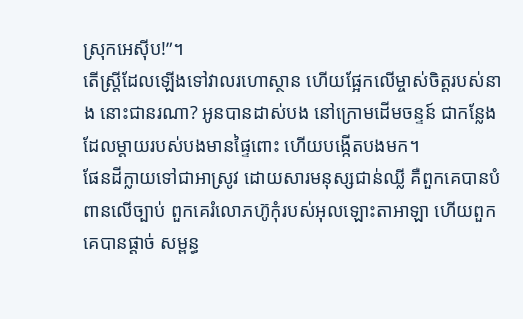ស្រុកអេស៊ីប!”។
តើស្ត្រីដែលឡើងទៅវាលរហោស្ថាន ហើយផ្អែកលើម្ចាស់ចិត្តរបស់នាង នោះជានរណា? អូនបានដាស់បង នៅក្រោមដើមចន្ទន៍ ជាកន្លែងដែលម្តាយរបស់បងមានផ្ទៃពោះ ហើយបង្កើតបងមក។
ផែនដីក្លាយទៅជាអាស្រូវ ដោយសារមនុស្សជាន់ឈ្លី គឺពួកគេបានបំពានលើច្បាប់ ពួកគេរំលោភហ៊ូកុំរបស់អុលឡោះតាអាឡា ហើយពួកគេបានផ្ដាច់ សម្ពន្ធ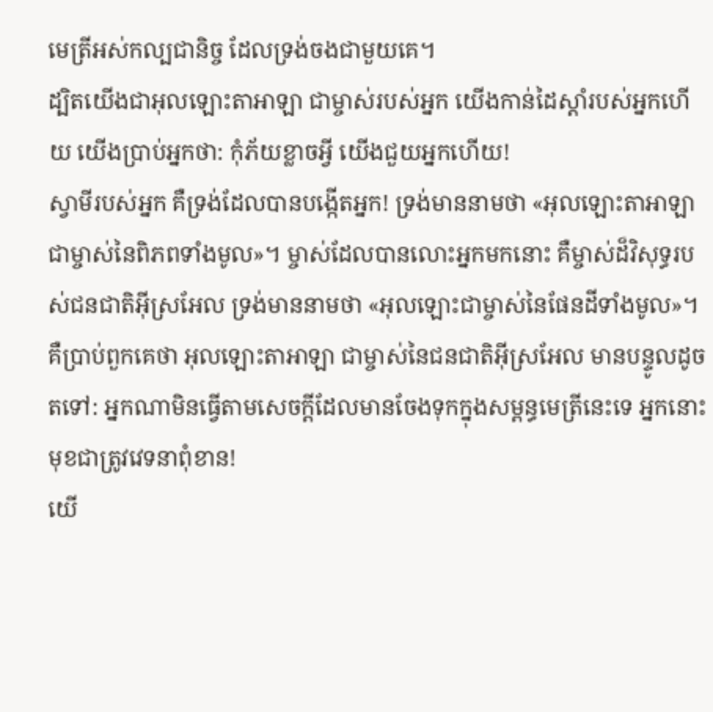មេត្រីអស់កល្បជានិច្ច ដែលទ្រង់ចងជាមួយគេ។
ដ្បិតយើងជាអុលឡោះតាអាឡា ជាម្ចាស់របស់អ្នក យើងកាន់ដៃស្ដាំរបស់អ្នកហើយ យើងប្រាប់អ្នកថា: កុំភ័យខ្លាចអ្វី យើងជួយអ្នកហើយ!
ស្វាមីរបស់អ្នក គឺទ្រង់ដែលបានបង្កើតអ្នក! ទ្រង់មាននាមថា «អុលឡោះតាអាឡាជាម្ចាស់នៃពិភពទាំងមូល»។ ម្ចាស់ដែលបានលោះអ្នកមកនោះ គឺម្ចាស់ដ៏វិសុទ្ធរបស់ជនជាតិអ៊ីស្រអែល ទ្រង់មាននាមថា «អុលឡោះជាម្ចាស់នៃផែនដីទាំងមូល»។
គឺប្រាប់ពួកគេថា អុលឡោះតាអាឡា ជាម្ចាស់នៃជនជាតិអ៊ីស្រអែល មានបន្ទូលដូចតទៅ: អ្នកណាមិនធ្វើតាមសេចក្ដីដែលមានចែងទុកក្នុងសម្ពន្ធមេត្រីនេះទេ អ្នកនោះមុខជាត្រូវវេទនាពុំខាន!
យើ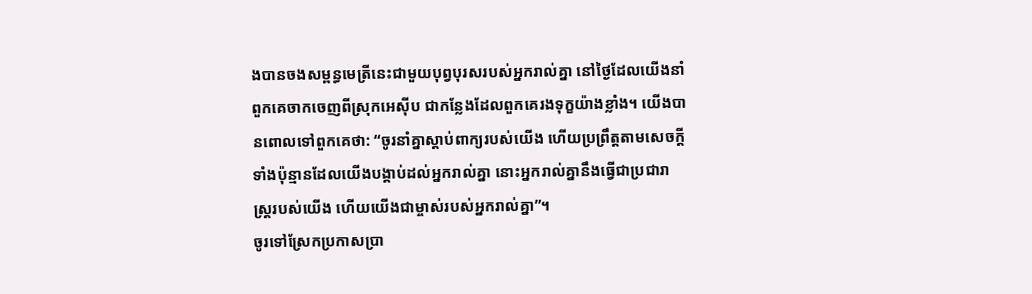ងបានចងសម្ពន្ធមេត្រីនេះជាមួយបុព្វបុរសរបស់អ្នករាល់គ្នា នៅថ្ងៃដែលយើងនាំពួកគេចាកចេញពីស្រុកអេស៊ីប ជាកន្លែងដែលពួកគេរងទុក្ខយ៉ាងខ្លាំង។ យើងបានពោលទៅពួកគេថា: “ចូរនាំគ្នាស្ដាប់ពាក្យរបស់យើង ហើយប្រព្រឹត្តតាមសេចក្ដីទាំងប៉ុន្មានដែលយើងបង្គាប់ដល់អ្នករាល់គ្នា នោះអ្នករាល់គ្នានឹងធ្វើជាប្រជារាស្ដ្ររបស់យើង ហើយយើងជាម្ចាស់របស់អ្នករាល់គ្នា”។
ចូរទៅស្រែកប្រកាសប្រា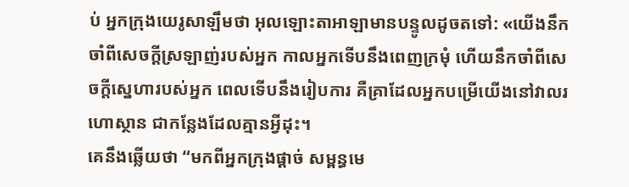ប់ អ្នកក្រុងយេរូសាឡឹមថា អុលឡោះតាអាឡាមានបន្ទូលដូចតទៅ: «យើងនឹកចាំពីសេចក្ដីស្រឡាញ់របស់អ្នក កាលអ្នកទើបនឹងពេញក្រមុំ ហើយនឹកចាំពីសេចក្ដីស្នេហារបស់អ្នក ពេលទើបនឹងរៀបការ គឺគ្រាដែលអ្នកបម្រើយើងនៅវាលរហោស្ថាន ជាកន្លែងដែលគ្មានអ្វីដុះ។
គេនឹងឆ្លើយថា “មកពីអ្នកក្រុងផ្ដាច់ សម្ពន្ធមេ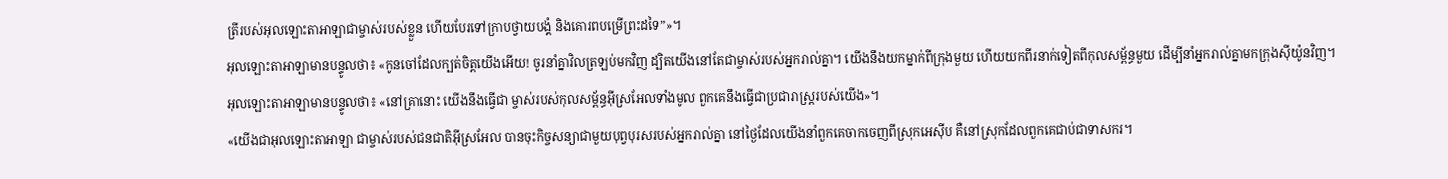ត្រីរបស់អុលឡោះតាអាឡាជាម្ចាស់របស់ខ្លួន ហើយបែរទៅក្រាបថ្វាយបង្គំ និងគោរពបម្រើព្រះដទៃ”»។
អុលឡោះតាអាឡាមានបន្ទូលថា៖ «កូនចៅដែលក្បត់ចិត្តយើងអើយ! ចូរនាំគ្នាវិលត្រឡប់មកវិញ ដ្បិតយើងនៅតែជាម្ចាស់របស់អ្នករាល់គ្នា។ យើងនឹងយកម្នាក់ពីក្រុងមួយ ហើយយកពីរនាក់ទៀតពីកុលសម្ព័ន្ធមួយ ដើម្បីនាំអ្នករាល់គ្នាមកក្រុងស៊ីយ៉ូនវិញ។
អុលឡោះតាអាឡាមានបន្ទូលថា៖ «នៅគ្រានោះ យើងនឹងធ្វើជា ម្ចាស់របស់កុលសម្ព័ន្ធអ៊ីស្រអែលទាំងមូល ពួកគេនឹងធ្វើជាប្រជារាស្ត្ររបស់យើង»។
«យើងជាអុលឡោះតាអាឡា ជាម្ចាស់របស់ជនជាតិអ៊ីស្រអែល បានចុះកិច្ចសន្យាជាមួយបុព្វបុរសរបស់អ្នករាល់គ្នា នៅថ្ងៃដែលយើងនាំពួកគេចាកចេញពីស្រុកអេស៊ីប គឺនៅស្រុកដែលពួកគេជាប់ជាទាសករ។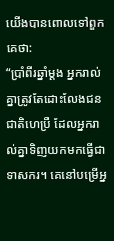យើងបានពោលទៅពួកគេថា:
“ប្រាំពីរឆ្នាំម្ដង អ្នករាល់គ្នាត្រូវតែដោះលែងជនជាតិហេប្រឺ ដែលអ្នករាល់គ្នាទិញយកមកធ្វើជាទាសករ។ គេនៅបម្រើអ្ន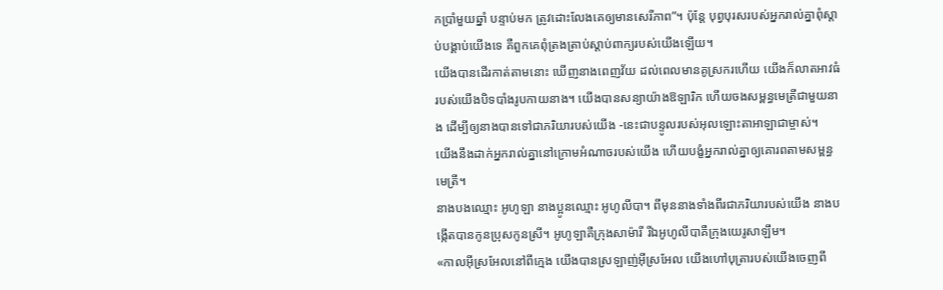កប្រាំមួយឆ្នាំ បន្ទាប់មក ត្រូវដោះលែងគេឲ្យមានសេរីភាព”។ ប៉ុន្តែ បុព្វបុរសរបស់អ្នករាល់គ្នាពុំស្ដាប់បង្គាប់យើងទេ គឺពួកគេពុំត្រងត្រាប់ស្ដាប់ពាក្យរបស់យើងឡើយ។
យើងបានដើរកាត់តាមនោះ ឃើញនាងពេញវ័យ ដល់ពេលមានគូស្រករហើយ យើងក៏លាតអាវធំរបស់យើងបិទបាំងរូបកាយនាង។ យើងបានសន្យាយ៉ាងឱឡារិក ហើយចងសម្ពន្ធមេត្រីជាមួយនាង ដើម្បីឲ្យនាងបានទៅជាភរិយារបស់យើង -នេះជាបន្ទូលរបស់អុលឡោះតាអាឡាជាម្ចាស់។
យើងនឹងដាក់អ្នករាល់គ្នានៅក្រោមអំណាចរបស់យើង ហើយបង្ខំអ្នករាល់គ្នាឲ្យគោរពតាមសម្ពន្ធមេត្រី។
នាងបងឈ្មោះ អូហូឡា នាងប្អូនឈ្មោះ អូហូលីបា។ ពីមុននាងទាំងពីរជាភរិយារបស់យើង នាងបង្កើតបានកូនប្រុសកូនស្រី។ អូហូឡាគឺក្រុងសាម៉ារី រីឯអូហូលីបាគឺក្រុងយេរូសាឡឹម។
«កាលអ៊ីស្រអែលនៅពីក្មេង យើងបានស្រឡាញ់អ៊ីស្រអែល យើងហៅបុត្រារបស់យើងចេញពី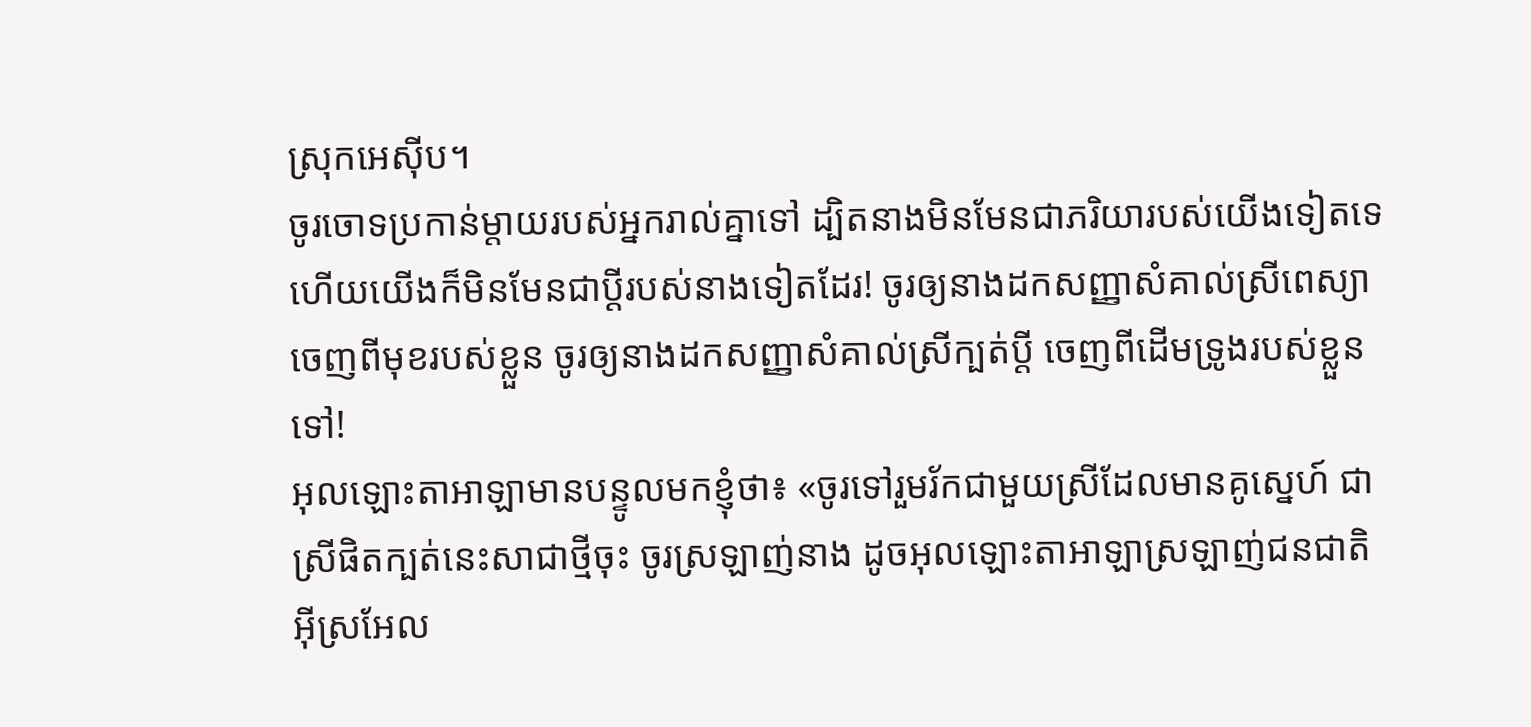ស្រុកអេស៊ីប។
ចូរចោទប្រកាន់ម្ដាយរបស់អ្នករាល់គ្នាទៅ ដ្បិតនាងមិនមែនជាភរិយារបស់យើងទៀតទេ ហើយយើងក៏មិនមែនជាប្ដីរបស់នាងទៀតដែរ! ចូរឲ្យនាងដកសញ្ញាសំគាល់ស្រីពេស្យា ចេញពីមុខរបស់ខ្លួន ចូរឲ្យនាងដកសញ្ញាសំគាល់ស្រីក្បត់ប្ដី ចេញពីដើមទ្រូងរបស់ខ្លួនទៅ!
អុលឡោះតាអាឡាមានបន្ទូលមកខ្ញុំថា៖ «ចូរទៅរួមរ័កជាមួយស្រីដែលមានគូស្នេហ៍ ជាស្រីផិតក្បត់នេះសាជាថ្មីចុះ ចូរស្រឡាញ់នាង ដូចអុលឡោះតាអាឡាស្រឡាញ់ជនជាតិអ៊ីស្រអែល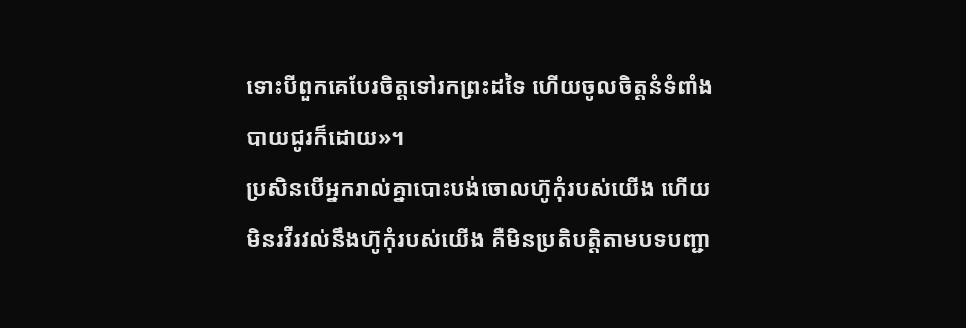ទោះបីពួកគេបែរចិត្តទៅរកព្រះដទៃ ហើយចូលចិត្តនំទំពាំងបាយជូរក៏ដោយ»។
ប្រសិនបើអ្នករាល់គ្នាបោះបង់ចោលហ៊ូកុំរបស់យើង ហើយមិនរវីរវល់នឹងហ៊ូកុំរបស់យើង គឺមិនប្រតិបត្តិតាមបទបញ្ជា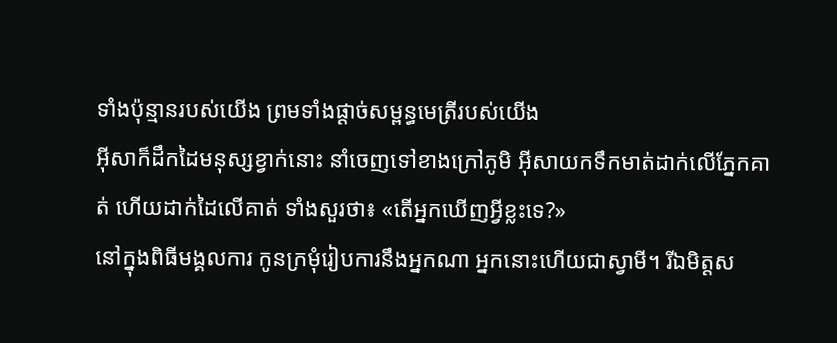ទាំងប៉ុន្មានរបស់យើង ព្រមទាំងផ្តាច់សម្ពន្ធមេត្រីរបស់យើង
អ៊ីសាក៏ដឹកដៃមនុស្សខ្វាក់នោះ នាំចេញទៅខាងក្រៅភូមិ អ៊ីសាយកទឹកមាត់ដាក់លើភ្នែកគាត់ ហើយដាក់ដៃលើគាត់ ទាំងសួរថា៖ «តើអ្នកឃើញអ្វីខ្លះទេ?»
នៅក្នុងពិធីមង្គលការ កូនក្រមុំរៀបការនឹងអ្នកណា អ្នកនោះហើយជាស្វាមី។ រីឯមិត្ដស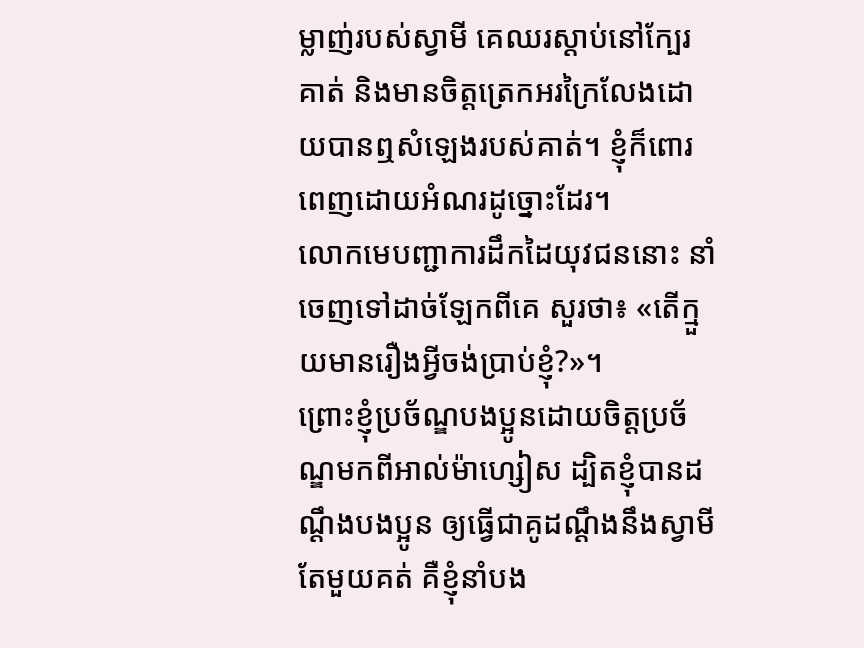ម្លាញ់របស់ស្វាមី គេឈរស្ដាប់នៅក្បែរគាត់ និងមានចិត្ដត្រេកអរក្រៃលែងដោយបានឮសំឡេងរបស់គាត់។ ខ្ញុំក៏ពោរពេញដោយអំណរដូច្នោះដែរ។
លោកមេបញ្ជាការដឹកដៃយុវជននោះ នាំចេញទៅដាច់ឡែកពីគេ សួរថា៖ «តើក្មួយមានរឿងអ្វីចង់ប្រាប់ខ្ញុំ?»។
ព្រោះខ្ញុំប្រច័ណ្ឌបងប្អូនដោយចិត្ដប្រច័ណ្ឌមកពីអាល់ម៉ាហ្សៀស ដ្បិតខ្ញុំបានដណ្ដឹងបងប្អូន ឲ្យធ្វើជាគូដណ្ដឹងនឹងស្វាមីតែមួយគត់ គឺខ្ញុំនាំបង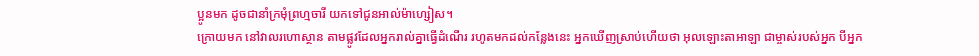ប្អូនមក ដូចជានាំក្រមុំព្រហ្មចារី យកទៅជូនអាល់ម៉ាហ្សៀស។
ក្រោយមក នៅវាលរហោស្ថាន តាមផ្លូវដែលអ្នករាល់គ្នាធ្វើដំណើរ រហូតមកដល់កន្លែងនេះ អ្នកឃើញស្រាប់ហើយថា អុលឡោះតាអាឡា ជាម្ចាស់របស់អ្នក បីអ្នក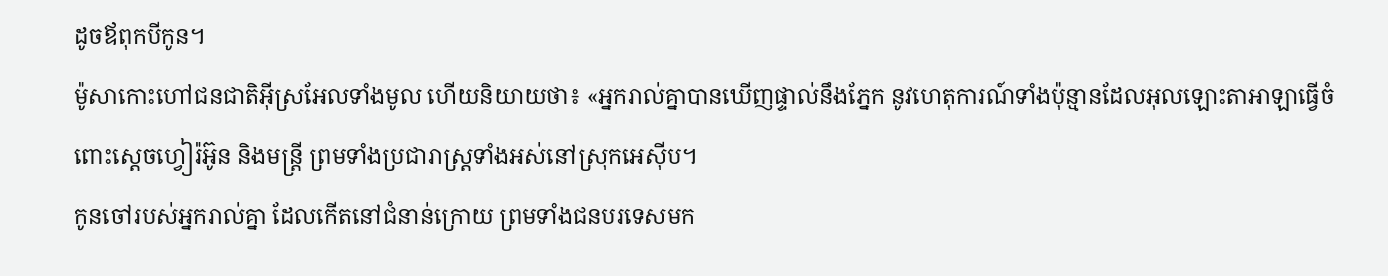ដូចឪពុកបីកូន។
ម៉ូសាកោះហៅជនជាតិអ៊ីស្រអែលទាំងមូល ហើយនិយាយថា៖ «អ្នករាល់គ្នាបានឃើញផ្ទាល់នឹងភ្នែក នូវហេតុការណ៍ទាំងប៉ុន្មានដែលអុលឡោះតាអាឡាធ្វើចំពោះស្តេចហ្វៀរ៉អ៊ូន និងមន្ត្រី ព្រមទាំងប្រជារាស្ត្រទាំងអស់នៅស្រុកអេស៊ីប។
កូនចៅរបស់អ្នករាល់គ្នា ដែលកើតនៅជំនាន់ក្រោយ ព្រមទាំងជនបរទេសមក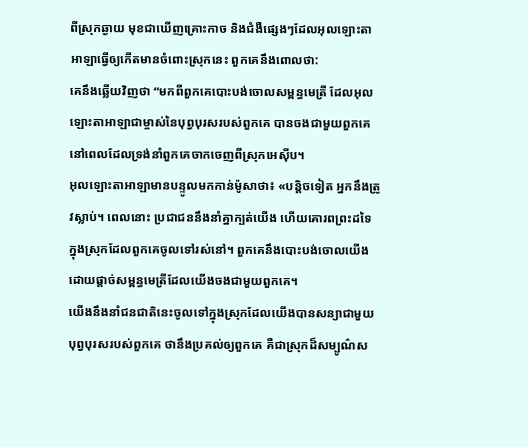ពីស្រុកឆ្ងាយ មុខជាឃើញគ្រោះកាច និងជំងឺផ្សេងៗដែលអុលឡោះតាអាឡាធ្វើឲ្យកើតមានចំពោះស្រុកនេះ ពួកគេនឹងពោលថា:
គេនឹងឆ្លើយវិញថា “មកពីពួកគេបោះបង់ចោលសម្ពន្ធមេត្រី ដែលអុលឡោះតាអាឡាជាម្ចាស់នៃបុព្វបុរសរបស់ពួកគេ បានចងជាមួយពួកគេ នៅពេលដែលទ្រង់នាំពួកគេចាកចេញពីស្រុកអេស៊ីប។
អុលឡោះតាអាឡាមានបន្ទូលមកកាន់ម៉ូសាថា៖ «បន្តិចទៀត អ្នកនឹងត្រូវស្លាប់។ ពេលនោះ ប្រជាជននឹងនាំគ្នាក្បត់យើង ហើយគោរពព្រះដទៃ ក្នុងស្រុកដែលពួកគេចូលទៅរស់នៅ។ ពួកគេនឹងបោះបង់ចោលយើងដោយផ្តាច់សម្ពន្ធមេត្រីដែលយើងចងជាមួយពួកគេ។
យើងនឹងនាំជនជាតិនេះចូលទៅក្នុងស្រុកដែលយើងបានសន្យាជាមួយបុព្វបុរសរបស់ពួកគេ ថានឹងប្រគល់ឲ្យពួកគេ គឺជាស្រុកដ៏សម្បូណ៌ស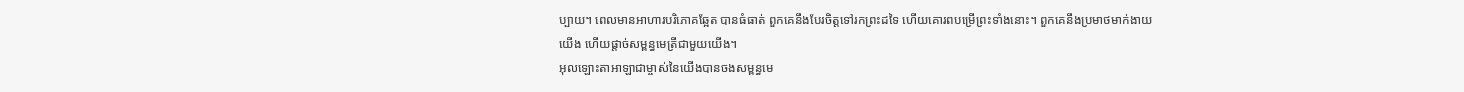ប្បាយ។ ពេលមានអាហារបរិភោគឆ្អែត បានធំធាត់ ពួកគេនឹងបែរចិត្តទៅរកព្រះដទៃ ហើយគោរពបម្រើព្រះទាំងនោះ។ ពួកគេនឹងប្រមាថមាក់ងាយយើង ហើយផ្តាច់សម្ពន្ធមេត្រីជាមួយយើង។
អុលឡោះតាអាឡាជាម្ចាស់នៃយើងបានចងសម្ពន្ធមេ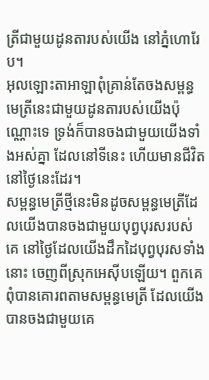ត្រីជាមួយដូនតារបស់យើង នៅភ្នំហោរែប។
អុលឡោះតាអាឡាពុំគ្រាន់តែចងសម្ពន្ធមេត្រីនេះជាមួយដូនតារបស់យើងប៉ុណ្ណោះទេ ទ្រង់ក៏បានចងជាមួយយើងទាំងអស់គ្នា ដែលនៅទីនេះ ហើយមានជីវិតនៅថ្ងៃនេះដែរ។
សម្ពន្ធមេត្រីថ្មីនេះមិនដូចសម្ពន្ធមេត្រីដែលយើងបានចងជាមួយបុព្វបុរសរបស់គេ នៅថ្ងៃដែលយើងដឹកដៃបុព្វបុរសទាំងនោះ ចេញពីស្រុកអេស៊ីបឡើយ។ ពួកគេពុំបានគោរពតាមសម្ពន្ធមេត្រី ដែលយើងបានចងជាមួយគេ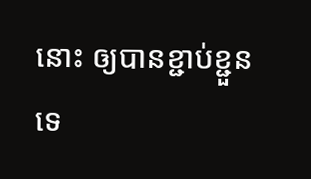នោះ ឲ្យបានខ្ជាប់ខ្ជួនទេ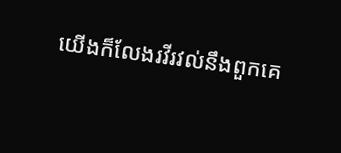យើងក៏លែងរវីរវល់នឹងពួកគេ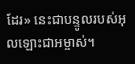ដែរ» នេះជាបន្ទូលរបស់អុលឡោះជាអម្ចាស់។